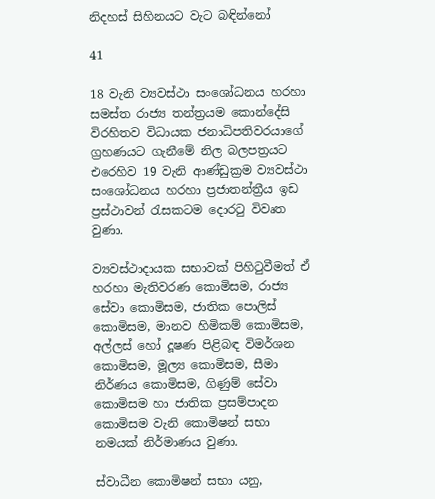නිදහස් සිහිනයට වැට බඳින්නෝ

41

18 වැනි ව්‍යවස්ථා සංශෝධනය හරහා සමස්ත රාජ්‍ය තන්ත්‍රයම කොන්දේසි විරහිතව විධායක ජනාධිපතිවරයාගේ ග්‍රහණයට ගැනීමේ නිල බලපත්‍රයට එරෙහිව 19 වැනි ආණ්ඩුක්‍රම ව්‍යවස්ථා සංශෝධනය හරහා ප්‍රජාතන්ත්‍රීය ඉඩ ප්‍රස්ථාවන් රැසකටම දොරටු විවෘත වුණා.

ව්‍යවස්ථාදායක සභාවක් පිහිටුවීමත් ඒ හරහා මැතිවරණ කොමිසම, රාජ්‍ය සේවා කොමිසම, ජාතික පොලිස් කොමිසම, මානව හිමිකම් කොමිසම, අල්ලස් හෝ දූෂණ පිළිබඳ විමර්ශන කොමිසම, මූල්‍ය කොමිසම, සීමා නිර්ණය කොමිසම, ගිණුම් සේවා කොමිසම හා ජාතික ප්‍රසම්පාදන කොමිසම වැනි කොමිෂන් සභා නමයක් නිර්මාණය වුණා.

ස්වාධීන කොමිෂන් සභා යනු,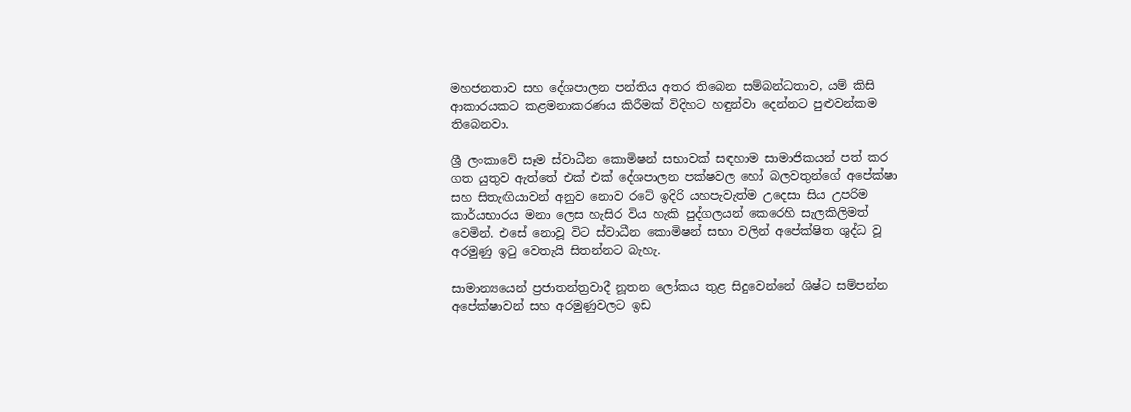මහජනතාව සහ දේශපාලන පන්තිය අතර තිබෙන සම්බන්ධතාව, යම් කිසි ආකාරයකට කළමනාකරණය කිරීමක් විදිහට හඳුන්වා දෙන්නට පුළුවන්කම තිබෙනවා.

ශ්‍රී ලංකාවේ සෑම ස්වාධීන කොමිෂන් සභාවක් සඳහාම සාමාජිකයන් පත් කර ගත යුතුව ඇත්තේ එක් එක් දේශපාලන පක්ෂවල හෝ බලවතුන්ගේ අපේක්ෂා සහ සිතැඟියාවන් අනුව නොව රටේ ඉදිරි යහපැවැත්ම උදෙසා සිය උපරිම කාර්යභාරය මනා ලෙස හැසිර විය හැකි පුද්ගලයන් කෙරෙහි සැලකිලිමත් වෙමින්. එසේ නොවූ විට ස්වාධීන කොමිෂන් සභා වලින් අපේක්ෂිත ශුද්ධ වූ අරමුණු ඉටු වෙතැයි සිතන්නට බැහැ.

සාමාන්‍යයෙන් ප්‍රජාතන්ත්‍රවාදී නූතන ලෝකය තුළ සිදුවෙන්නේ ශිෂ්ට සම්පන්න අපේක්ෂාවන් සහ අරමුණුවලට ඉඩ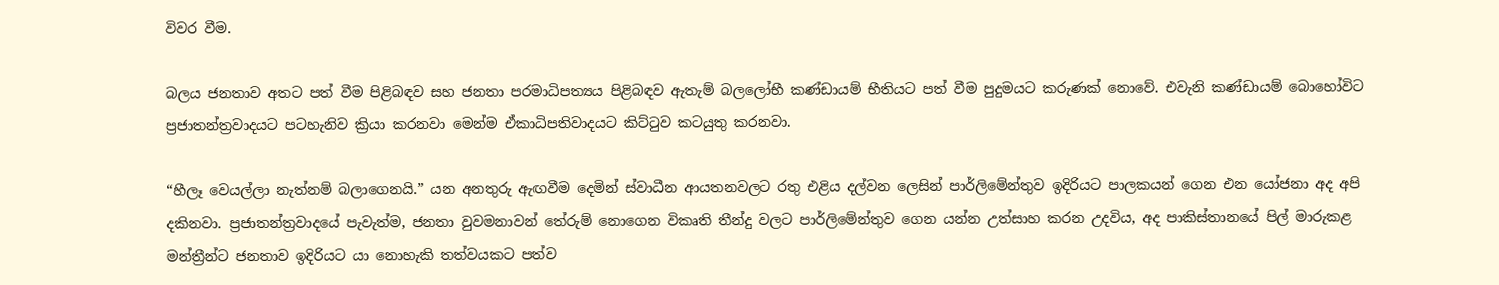විවර වීම.

බලය ජනතාව අතට පත් වීම පිළිබඳව සහ ජනතා පරමාධිපත්‍යය පිළිබඳව ඇතැම් බලලෝභී කණ්ඩායම් භීතියට පත් වීම පුදුමයට කරුණක් නොවේ. එවැනි කණ්ඩායම් බොහෝවිට ප්‍රජාතන්ත්‍රවාදයට පටහැනිව ක්‍රියා කරනවා මෙන්ම ඒකාධිපතිවාදයට කිට්ටුව කටයුතු කරනවා.

“හීලෑ වෙයල්ලා නැත්නම් බලාගෙනයි.” යන අනතුරු ඇඟවීම දෙමින් ස්වාධීන ආයතනවලට රතු එළිය දල්වන ලෙසින් පාර්ලිමේන්තුව ඉදිරියට පාලකයන් ගෙන එන යෝජනා අද අපි දකිනවා. ප්‍රජාතන්ත්‍රවාදයේ පැවැත්ම, ජනතා වුවමනාවන් තේරුම් නොගෙන විකෘති තීන්දු වලට පාර්ලිමේන්තුව ගෙන යන්න උත්සාහ කරන උදවිය, අද පාකිස්තානයේ පිල් මාරුකළ මන්ත්‍රීන්ට ජනතාව ඉදිරියට යා නොහැකි තත්වයකට පත්ව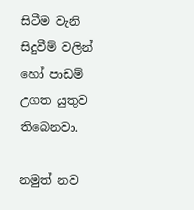සිටීම වැනි සිදුවීම් වලින් හෝ පාඩම් උගත යුතුව තිබෙනවා.

නමුත් නව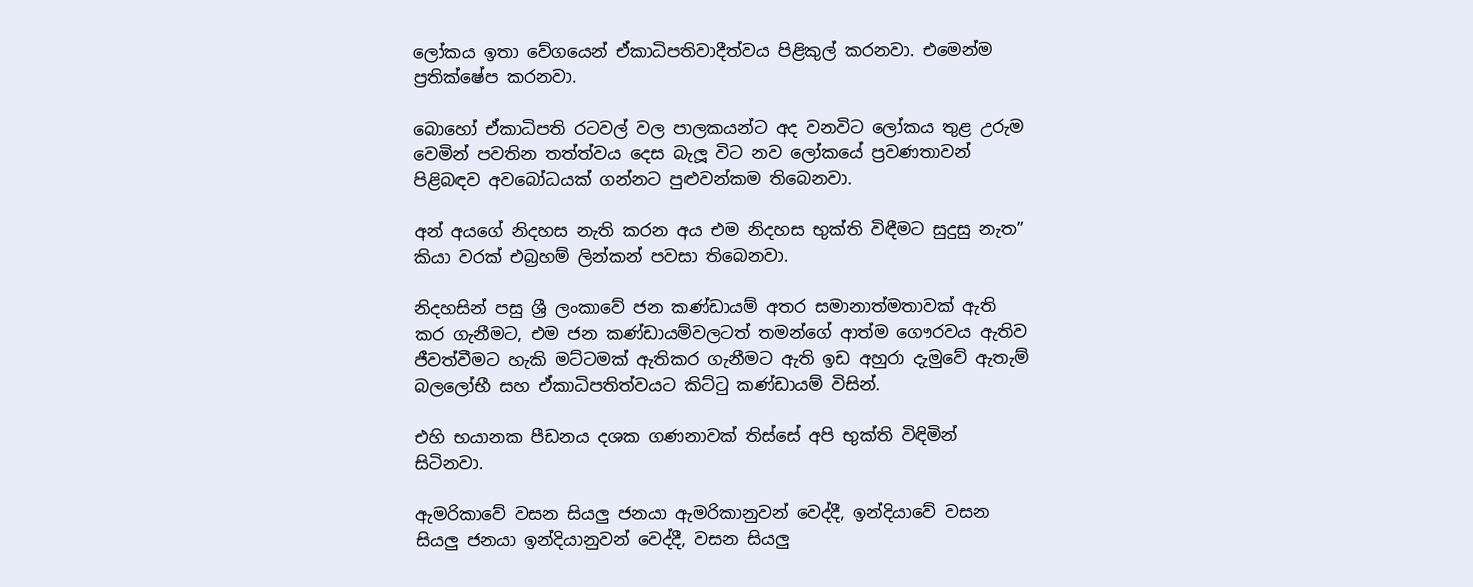ලෝකය ඉතා වේගයෙන් ඒකාධිපතිවාදීත්වය පිළිකුල් කරනවා. එමෙන්ම ප්‍රතික්ෂේප කරනවා.

බොහෝ ඒකාධිපති රටවල් වල පාලකයන්ට අද වනවිට ලෝකය තුළ උරුම වෙමින් පවතින තත්ත්වය දෙස බැලූ විට නව ලෝකයේ ප්‍රවණතාවන් පිළිබඳව අවබෝධයක් ගන්නට පුළුවන්කම තිබෙනවා.

අන් අයගේ නිදහස නැති කරන අය එම නිදහස භුක්ති විඳීමට සුදුසු නැත” කියා වරක් එබ්‍රහම් ලින්කන් පවසා තිබෙනවා.

නිදහසින් පසු ශ්‍රී ලංකාවේ ජන කණ්ඩායම් අතර සමානාත්මතාවක් ඇති කර ගැනීමට, එම ජන කණ්ඩායම්වලටත් තමන්ගේ ආත්ම ගෞරවය ඇතිව ජීවත්වීමට හැකි මට්ටමක් ඇතිකර ගැනීමට ඇති ඉඩ අහුරා දැමුවේ ඇතැම් බලලෝභී සහ ඒකාධිපතිත්වයට කිට්ටු කණ්ඩායම් විසින්.

එහි භයානක පීඩනය දශක ගණනාවක් තිස්සේ අපි භුක්ති විඳිමින් සිටිනවා.

ඇමරිකාවේ වසන සියලු ජනයා ඇමරිකානුවන් වෙද්දී, ඉන්දියාවේ වසන සියලු ජනයා ඉන්දියානුවන් වෙද්දී, වසන සියලු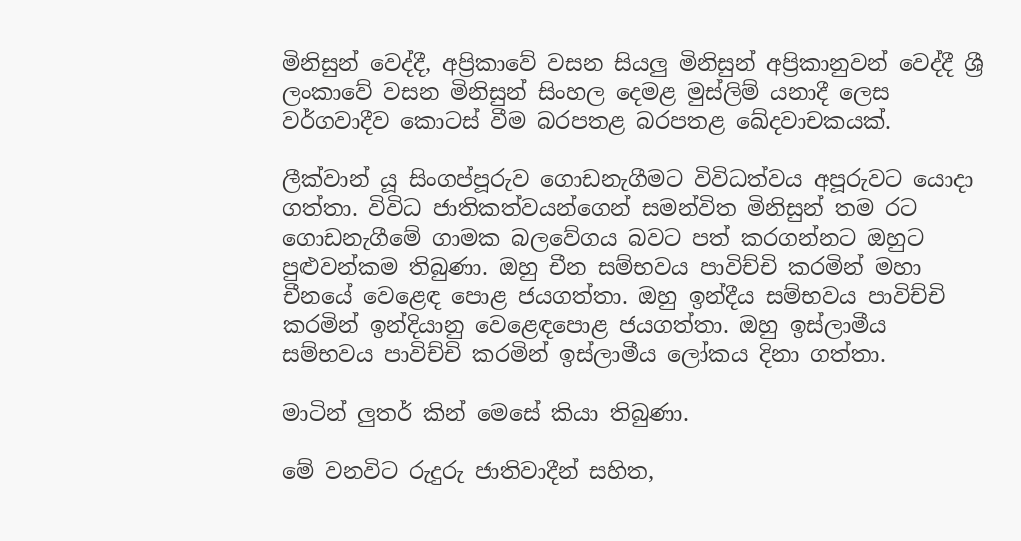මිනිසුන් වෙද්දී, අප්‍රිකාවේ වසන සියලු මිනිසුන් අප්‍රිකානුවන් වෙද්දී ශ්‍රී ලංකාවේ වසන මිනිසුන් සිංහල දෙමළ මුස්ලිම් යනාදී ලෙස වර්ගවාදීව කොටස් වීම බරපතළ බරපතළ ඛේදවාචකයක්.

ලීක්වාන් යූ සිංගප්පූරුව ගොඩනැගීමට විවිධත්වය අපූරුවට යොදා ගත්තා. විවිධ ජාතිකත්වයන්ගෙන් සමන්විත මිනිසුන් තම රට ගොඩනැගීමේ ගාමක බලවේගය බවට පත් කරගන්නට ඔහුට පුළුවන්කම තිබුණා. ඔහු චීන සම්භවය පාවිච්චි කරමින් මහා චීනයේ වෙළෙඳ පොළ ජයගත්තා. ඔහු ඉන්දීය සම්භවය පාවිච්චි කරමින් ඉන්දියානු වෙළෙඳපොළ ජයගත්තා. ඔහු ඉස්ලාමීය සම්භවය පාවිච්චි කරමින් ඉස්ලාමීය ලෝකය දිනා ගත්තා.

මාටින් ලුතර් කින් මෙසේ කියා තිබුණා.

මේ වනවිට රුදුරු ජාතිවාදීන් සහිත,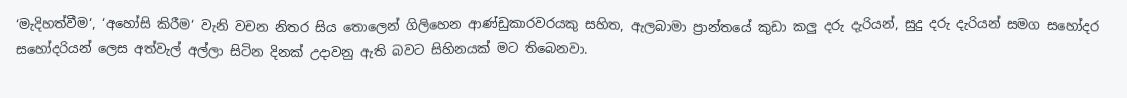‘මැදිහත්වීම‘, ‘අහෝසි කිරීම‘ වැනි වචන නිතර සිය තොලෙන් ගිලිහෙන ආණ්ඩුකාරවරයකු සහිත, ඇලබාමා ප්‍රාන්තයේ කුඩා කලු දරු දැරියන්, සුදු දරු දැරියන් සමග සහෝදර සහෝදරියන් ලෙස අත්වැල් අල්ලා සිටින දිනක් උදාවනු ඇති බවට සිහිනයක් මට තිබෙනවා.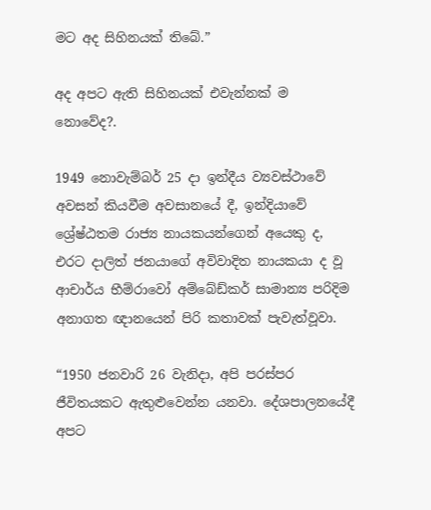මට අද සිහිනයක් තිබේ.”

අද අපට ඇති සිහිනයක් එවැන්නක් ම නොවේද?.

1949 නොවැම්බර් 25 දා ඉන්දීය ව්‍යවස්ථාවේ අවසන් කියවීම අවසානයේ දී, ඉන්දියාවේ ශ්‍රේෂ්ඨතම රාජ්‍ය නායකයන්ගෙන් අයෙකු ද, එරට දාලිත් ජනයාගේ අවිවාදිත නායකයා ද වූ ආචාර්ය භීම්රාවෝ අම්බේඩ්කර් සාමාන්‍ය පරිදිම අනාගත ඥානයෙන් පිරි කතාවක් පැවැත්වූවා.

“1950 ජනවාරි 26 වැනිදා, අපි පරස්පර ජීවිතයකට ඇතුළුවෙන්න යනවා. දේශපාලනයේදී අපට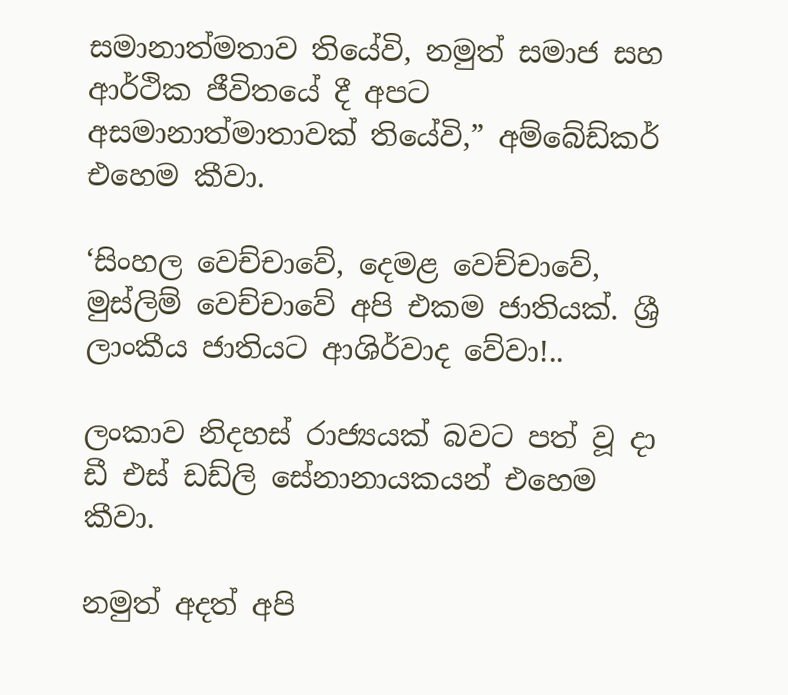සමානාත්මතාව තියේවි, නමුත් සමාජ සහ ආර්ථික ජීවිතයේ දී අපට අසමානාත්මාතාවක් තියේවි,” අම්බේඩ්කර් එහෙම කීවා.

‘සිංහල වෙච්චාවේ, දෙමළ වෙච්චාවේ, මුස්ලිම් වෙච්චාවේ අපි එකම ජාතියක්. ශ්‍රී ලාංකීය ජාතියට ආශිර්වාද වේවා!..

ලංකාව නිදහස් රාජ්‍යයක් බවට පත් වූ දා ඩී එස් ඩඩ්ලි සේනානායකයන් එහෙම කීවා.

නමුත් අදත් අපි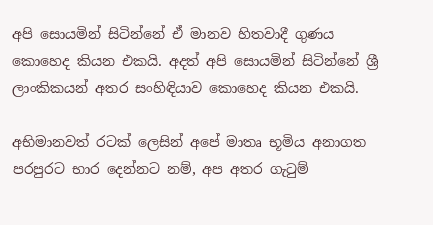අපි සොයමින් සිටින්නේ ඒ මානව හිතවාදී ගුණය කොහෙද කියන එකයි. අදත් අපි සොයමින් සිටින්නේ ශ්‍රී ලාංකිකයන් අතර සංහිඳියාව කොහෙද කියන එකයි.

අභිමානවත් රටක් ලෙසින් අපේ මාතෘ භූමිය අනාගත පරපුරට භාර දෙන්නට නම්, අප අතර ගැටුම්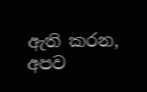ඇති කරන, අපව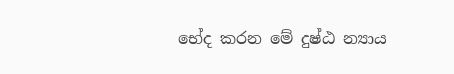භේද කරන මේ දුෂ්ඨ න්‍යාය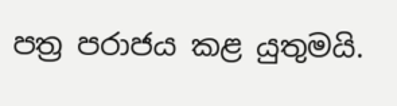පත්‍ර පරාජය කළ යුතුමයි.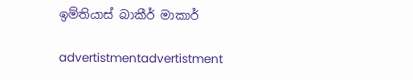ඉම්තියාස් බාකීර් මාකාර්

advertistmentadvertistment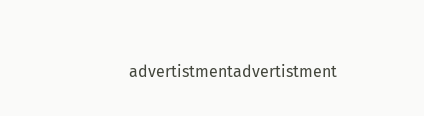advertistmentadvertistment